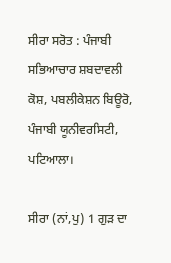ਸੀਰਾ ਸਰੋਤ : ਪੰਜਾਬੀ ਸਭਿਆਚਾਰ ਸ਼ਬਦਾਵਲੀ ਕੋਸ਼, ਪਬਲੀਕੇਸ਼ਨ ਬਿਊਰੋ, ਪੰਜਾਬੀ ਯੂਨੀਵਰਸਿਟੀ, ਪਟਿਆਲਾ।

ਸੀਰਾ (ਨਾਂ,ਪੁ) 1 ਗੁੜ ਦਾ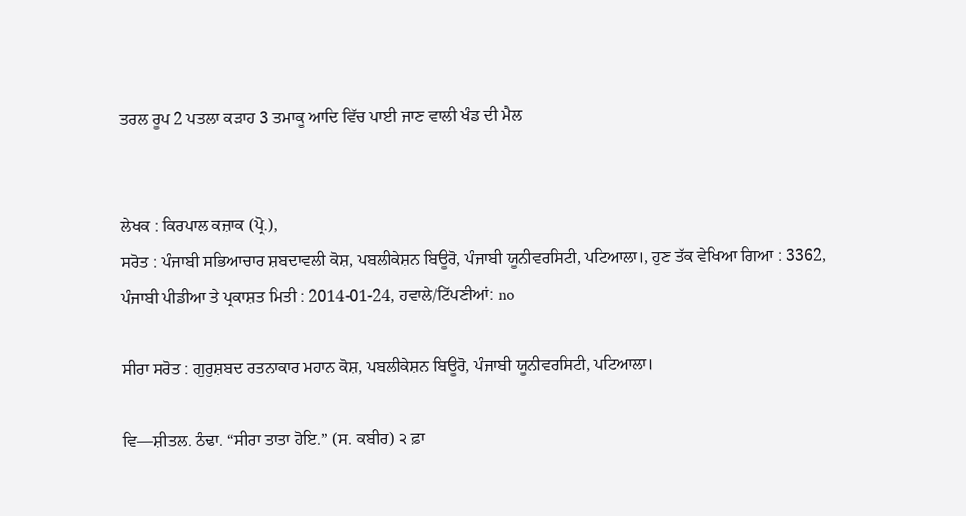ਤਰਲ ਰੂਪ 2 ਪਤਲਾ ਕੜਾਹ 3 ਤਮਾਕੂ ਆਦਿ ਵਿੱਚ ਪਾਈ ਜਾਣ ਵਾਲੀ ਖੰਡ ਦੀ ਮੈਲ


ਲੇਖਕ : ਕਿਰਪਾਲ ਕਜ਼ਾਕ (ਪ੍ਰੋ.),
ਸਰੋਤ : ਪੰਜਾਬੀ ਸਭਿਆਚਾਰ ਸ਼ਬਦਾਵਲੀ ਕੋਸ਼, ਪਬਲੀਕੇਸ਼ਨ ਬਿਊਰੋ, ਪੰਜਾਬੀ ਯੂਨੀਵਰਸਿਟੀ, ਪਟਿਆਲਾ।, ਹੁਣ ਤੱਕ ਵੇਖਿਆ ਗਿਆ : 3362, ਪੰਜਾਬੀ ਪੀਡੀਆ ਤੇ ਪ੍ਰਕਾਸ਼ਤ ਮਿਤੀ : 2014-01-24, ਹਵਾਲੇ/ਟਿੱਪਣੀਆਂ: no

ਸੀਰਾ ਸਰੋਤ : ਗੁਰੁਸ਼ਬਦ ਰਤਨਾਕਾਰ ਮਹਾਨ ਕੋਸ਼, ਪਬਲੀਕੇਸ਼ਨ ਬਿਊਰੋ, ਪੰਜਾਬੀ ਯੂਨੀਵਰਸਿਟੀ, ਪਟਿਆਲਾ।

ਵਿ—ਸ਼ੀਤਲ. ਠੰਢਾ. “ਸੀਰਾ ਤਾਤਾ ਹੋਇ.” (ਸ. ਕਬੀਰ) ੨ ਫ਼ਾ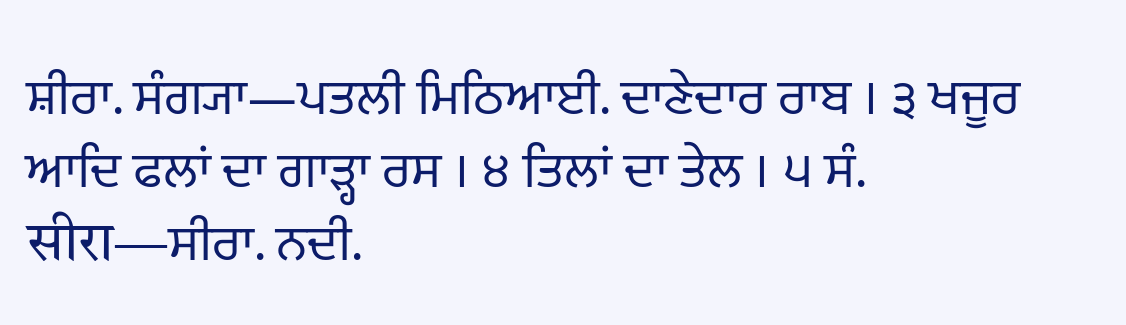ਸ਼ੀਰਾ. ਸੰਗ੍ਯਾ—ਪਤਲੀ ਮਿਠਿਆਈ. ਦਾਣੇਦਾਰ ਰਾਬ । ੩ ਖਜੂਰ ਆਦਿ ਫਲਾਂ ਦਾ ਗਾੜ੍ਹਾ ਰਸ । ੪ ਤਿਲਾਂ ਦਾ ਤੇਲ । ੫ ਸੰ. सीरा—ਸੀਰਾ. ਨਦੀ.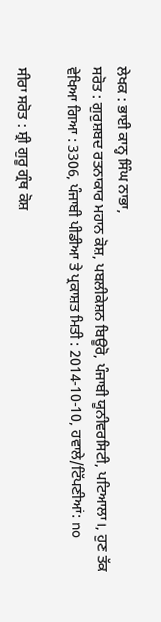ਲੇਖਕ : ਭਾਈ ਕਾਨ੍ਹ ਸਿੰਘ ਨਾਭਾ,
ਸਰੋਤ : ਗੁਰੁਸ਼ਬਦ ਰਤਨਾਕਾਰ ਮਹਾਨ ਕੋਸ਼, ਪਬਲੀਕੇਸ਼ਨ ਬਿਊਰੋ, ਪੰਜਾਬੀ ਯੂਨੀਵਰਸਿਟੀ, ਪਟਿਆਲਾ।, ਹੁਣ ਤੱਕ ਵੇਖਿਆ ਗਿਆ : 3306, ਪੰਜਾਬੀ ਪੀਡੀਆ ਤੇ ਪ੍ਰਕਾਸ਼ਤ ਮਿਤੀ : 2014-10-10, ਹਵਾਲੇ/ਟਿੱਪਣੀਆਂ: no

ਸੀਰਾ ਸਰੋਤ : ਸ਼੍ਰੀ ਗੁਰੂ ਗ੍ਰੰਥ ਕੋਸ਼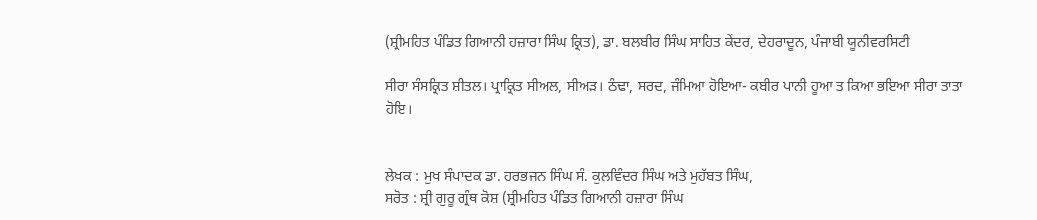(ਸ਼੍ਰੀਮਹਿਤ ਪੰਡਿਤ ਗਿਆਨੀ ਹਜ਼ਾਰਾ ਸਿੰਘ ਕ੍ਰਿਤ), ਡਾ. ਬਲਬੀਰ ਸਿੰਘ ਸਾਹਿਤ ਕੇਂਦਰ, ਦੇਹਰਾਦੂਨ, ਪੰਜਾਬੀ ਯੂਨੀਵਰਸਿਟੀ

ਸੀਰਾ ਸੰਸਕ੍ਰਿਤ ਸ਼ੀਤਲ। ਪ੍ਰਾਕ੍ਰਿਤ ਸੀਅਲ, ਸੀਅੜ। ਠੰਢਾ, ਸਰਦ, ਜੰਮਿਆ ਹੋਇਆ- ਕਬੀਰ ਪਾਨੀ ਹੂਆ ਤ ਕਿਆ ਭਇਆ ਸੀਰਾ ਤਾਤਾ ਹੋਇ।


ਲੇਖਕ : ਮੁਖ ਸੰਪਾਦਕ ਡਾ. ਹਰਭਜਨ ਸਿੰਘ ਸੰ. ਕੁਲਵਿੰਦਰ ਸਿੰਘ ਅਤੇ ਮੁਹੱਬਤ ਸਿੰਘ,
ਸਰੋਤ : ਸ਼੍ਰੀ ਗੁਰੂ ਗ੍ਰੰਥ ਕੋਸ਼ (ਸ਼੍ਰੀਮਹਿਤ ਪੰਡਿਤ ਗਿਆਨੀ ਹਜ਼ਾਰਾ ਸਿੰਘ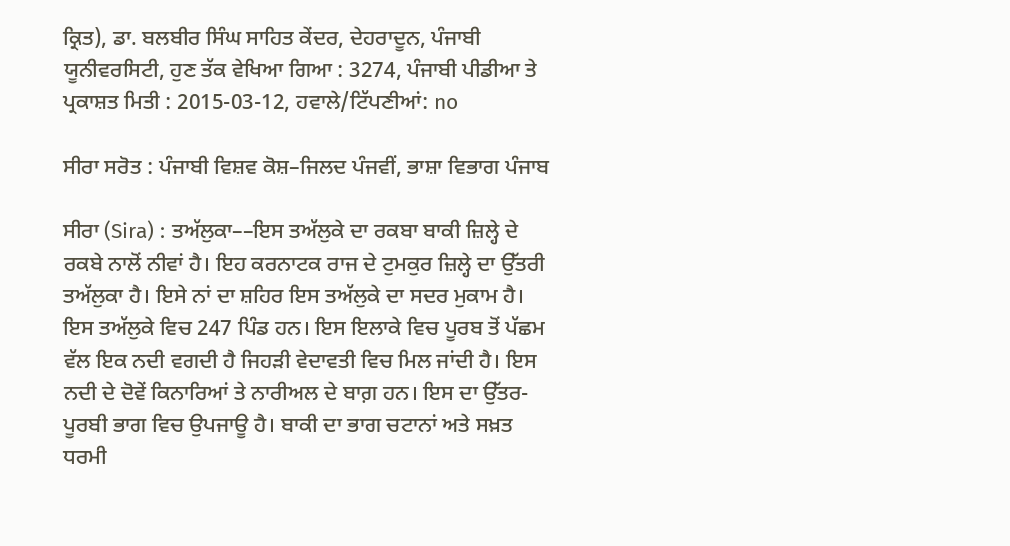ਕ੍ਰਿਤ), ਡਾ. ਬਲਬੀਰ ਸਿੰਘ ਸਾਹਿਤ ਕੇਂਦਰ, ਦੇਹਰਾਦੂਨ, ਪੰਜਾਬੀ ਯੂਨੀਵਰਸਿਟੀ, ਹੁਣ ਤੱਕ ਵੇਖਿਆ ਗਿਆ : 3274, ਪੰਜਾਬੀ ਪੀਡੀਆ ਤੇ ਪ੍ਰਕਾਸ਼ਤ ਮਿਤੀ : 2015-03-12, ਹਵਾਲੇ/ਟਿੱਪਣੀਆਂ: no

ਸੀਰਾ ਸਰੋਤ : ਪੰਜਾਬੀ ਵਿਸ਼ਵ ਕੋਸ਼–ਜਿਲਦ ਪੰਜਵੀਂ, ਭਾਸ਼ਾ ਵਿਭਾਗ ਪੰਜਾਬ

ਸੀਰਾ (Sira) : ਤਅੱਲੁਕਾ––ਇਸ ਤਅੱਲੁਕੇ ਦਾ ਰਕਬਾ ਬਾਕੀ ਜ਼ਿਲ੍ਹੇ ਦੇ ਰਕਬੇ ਨਾਲੋਂ ਨੀਵਾਂ ਹੈ। ਇਹ ਕਰਨਾਟਕ ਰਾਜ ਦੇ ਟੁਮਕੁਰ ਜ਼ਿਲ੍ਹੇ ਦਾ ਉੱਤਰੀ ਤਅੱਲੁਕਾ ਹੈ। ਇਸੇ ਨਾਂ ਦਾ ਸ਼ਹਿਰ ਇਸ ਤਅੱਲੁਕੇ ਦਾ ਸਦਰ ਮੁਕਾਮ ਹੈ। ਇਸ ਤਅੱਲੁਕੇ ਵਿਚ 247 ਪਿੰਡ ਹਨ। ਇਸ ਇਲਾਕੇ ਵਿਚ ਪੂਰਬ ਤੋਂ ਪੱਛਮ ਵੱਲ ਇਕ ਨਦੀ ਵਗਦੀ ਹੈ ਜਿਹੜੀ ਵੇਦਾਵਤੀ ਵਿਚ ਮਿਲ ਜਾਂਦੀ ਹੈ। ਇਸ ਨਦੀ ਦੇ ਦੋਵੇਂ ਕਿਨਾਰਿਆਂ ਤੇ ਨਾਰੀਅਲ ਦੇ ਬਾਗ਼ ਹਨ। ਇਸ ਦਾ ਉੱਤਰ-ਪੂਰਬੀ ਭਾਗ ਵਿਚ ਉਪਜਾਊ ਹੈ। ਬਾਕੀ ਦਾ ਭਾਗ ਚਟਾਨਾਂ ਅਤੇ ਸਖ਼ਤ ਧਰਮੀ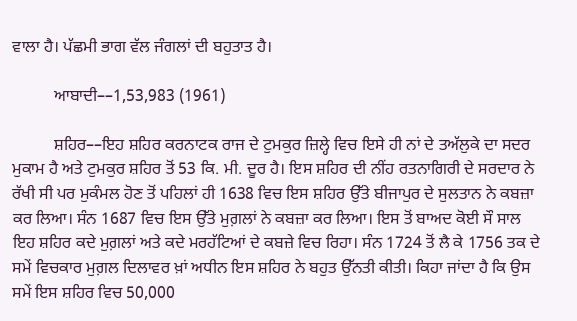ਵਾਲਾ ਹੈ। ਪੱਛਮੀ ਭਾਗ ਵੱਲ ਜੰਗਲਾਂ ਦੀ ਬਹੁਤਾਤ ਹੈ।

          ਆਬਾਦੀ––1,53,983 (1961)

          ਸ਼ਹਿਰ––ਇਹ ਸ਼ਹਿਰ ਕਰਨਾਟਕ ਰਾਜ ਦੇ ਟੁਮਕੁਰ ਜ਼ਿਲ੍ਹੇ ਵਿਚ ਇਸੇ ਹੀ ਨਾਂ ਦੇ ਤਅੱਲੁਕੇ ਦਾ ਸਦਰ ਮੁਕਾਮ ਹੈ ਅਤੇ ਟੁਮਕੁਰ ਸ਼ਹਿਰ ਤੋਂ 53 ਕਿ. ਮੀ. ਦੂਰ ਹੈ। ਇਸ ਸ਼ਹਿਰ ਦੀ ਨੀਂਹ ਰਤਨਾਗਿਰੀ ਦੇ ਸਰਦਾਰ ਨੇ ਰੱਖੀ ਸੀ ਪਰ ਮੁਕੰਮਲ ਹੋਣ ਤੋਂ ਪਹਿਲਾਂ ਹੀ 1638 ਵਿਚ ਇਸ ਸ਼ਹਿਰ ਉੱਤੇ ਬੀਜਾਪੁਰ ਦੇ ਸੁਲਤਾਨ ਨੇ ਕਬਜ਼ਾ ਕਰ ਲਿਆ। ਸੰਨ 1687 ਵਿਚ ਇਸ ਉੱਤੇ ਮੁਗ਼ਲਾਂ ਨੇ ਕਬਜ਼ਾ ਕਰ ਲਿਆ। ਇਸ ਤੋਂ ਬਾਅਦ ਕੋਈ ਸੌ ਸਾਲ ਇਹ ਸ਼ਹਿਰ ਕਦੇ ਮੁਗ਼ਲਾਂ ਅਤੇ ਕਦੇ ਮਰਹੱਟਿਆਂ ਦੇ ਕਬਜ਼ੇ ਵਿਚ ਰਿਹਾ। ਸੰਨ 1724 ਤੋਂ ਲੈ ਕੇ 1756 ਤਕ ਦੇ ਸਮੇਂ ਵਿਚਕਾਰ ਮੁਗ਼ਲ ਦਿਲਾਵਰ ਖ਼ਾਂ ਅਧੀਨ ਇਸ ਸ਼ਹਿਰ ਨੇ ਬਹੁਤ ਉੱਨਤੀ ਕੀਤੀ। ਕਿਹਾ ਜਾਂਦਾ ਹੈ ਕਿ ਉਸ ਸਮੇਂ ਇਸ ਸ਼ਹਿਰ ਵਿਚ 50,000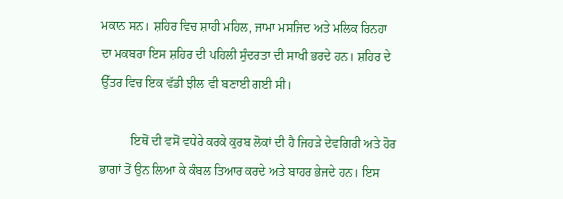ਮਕਾਨ ਸਨ। ਸ਼ਹਿਰ ਵਿਚ ਸ਼ਾਹੀ ਮਹਿਲ, ਜਾਮਾ ਮਸਜਿਦ ਅਤੇ ਮਲਿਕ ਰਿਨਹਾ ਦਾ ਮਕਬਰਾ ਇਸ ਸ਼ਹਿਰ ਦੀ ਪਹਿਲੀ ਸੁੰਦਰਤਾ ਦੀ ਸਾਖੀ ਭਰਦੇ ਹਨ। ਸ਼ਹਿਰ ਦੇ ਉੱਤਰ ਵਿਚ ਇਕ ਵੱਡੀ ਝੀਲ ਵੀ ਬਣਾਈ ਗਈ ਸੀ।

          ਇਥੋਂ ਦੀ ਵਸੋਂ ਵਧੇਰੇ ਕਰਕੇ ਕੁਰਬ ਲੋਕਾਂ ਦੀ ਹੈ ਜਿਹੜੇ ਦੇਵਗਿਰੀ ਅਤੇ ਹੋਰ ਭਾਗਾਂ ਤੋਂ ਉਨ ਲਿਆ ਕੇ ਕੰਬਲ ਤਿਆਰ ਕਰਦੇ ਅਤੇ ਬਾਹਰ ਭੇਜਦੇ ਹਨ। ਇਸ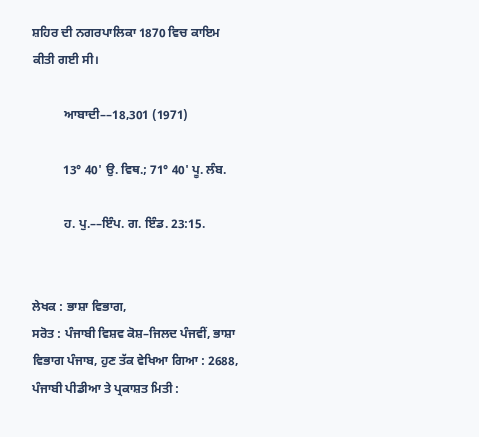ਸ਼ਹਿਰ ਦੀ ਨਗਰਪਾਲਿਕਾ 1870 ਵਿਚ ਕਾਇਮ ਕੀਤੀ ਗਈ ਸੀ।

          ਆਬਾਦੀ––18,301 (1971)

          13° 40' ਉ. ਵਿਥ.; 71° 40' ਪੂ. ਲੰਬ.

          ਹ. ਪੁ.––ਇੰਪ. ਗ. ਇੰਡ. 23:15.


ਲੇਖਕ : ਭਾਸ਼ਾ ਵਿਭਾਗ,
ਸਰੋਤ : ਪੰਜਾਬੀ ਵਿਸ਼ਵ ਕੋਸ਼–ਜਿਲਦ ਪੰਜਵੀਂ, ਭਾਸ਼ਾ ਵਿਭਾਗ ਪੰਜਾਬ, ਹੁਣ ਤੱਕ ਵੇਖਿਆ ਗਿਆ : 2688, ਪੰਜਾਬੀ ਪੀਡੀਆ ਤੇ ਪ੍ਰਕਾਸ਼ਤ ਮਿਤੀ :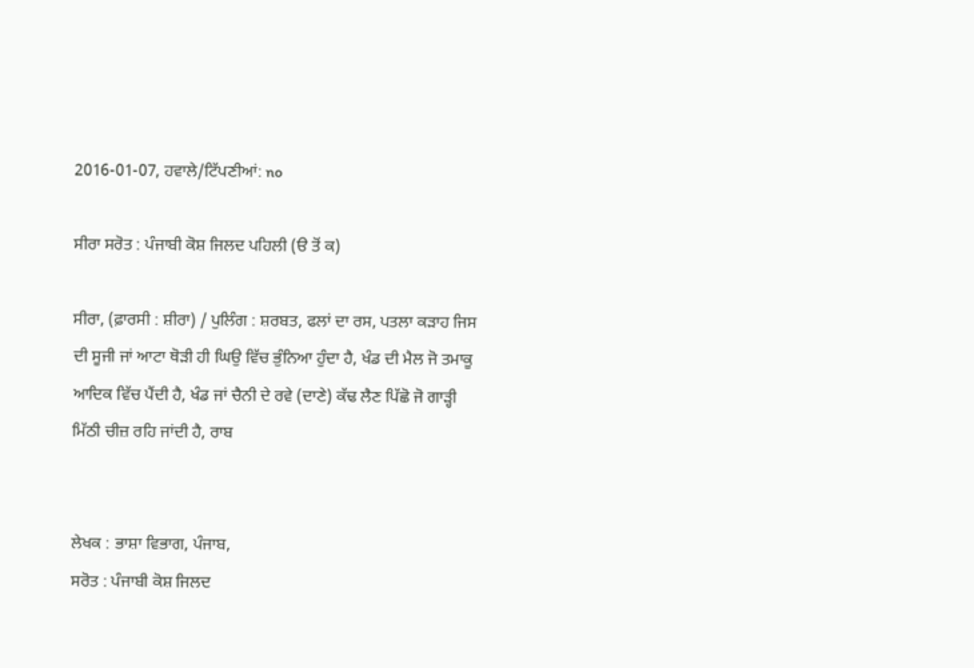2016-01-07, ਹਵਾਲੇ/ਟਿੱਪਣੀਆਂ: no

ਸੀਰਾ ਸਰੋਤ : ਪੰਜਾਬੀ ਕੋਸ਼ ਜਿਲਦ ਪਹਿਲੀ (ੳ ਤੋਂ ਕ)

ਸੀਰਾ, (ਫ਼ਾਰਸੀ : ਸ਼ੀਰਾ) / ਪੁਲਿੰਗ : ਸ਼ਰਬਤ, ਫਲਾਂ ਦਾ ਰਸ, ਪਤਲਾ ਕੜਾਹ ਜਿਸ ਦੀ ਸੂਜੀ ਜਾਂ ਆਟਾ ਥੋੜੀ ਹੀ ਘਿਉ ਵਿੱਚ ਭੁੰਨਿਆ ਹੁੰਦਾ ਹੈ, ਖੰਡ ਦੀ ਮੈਲ ਜੋ ਤਮਾਕੂ ਆਦਿਕ ਵਿੱਚ ਪੈਂਦੀ ਹੈ, ਖੰਡ ਜਾਂ ਚੈਨੀ ਦੇ ਰਵੇ (ਦਾਣੇ) ਕੱਢ ਲੈਣ ਪਿੱਛੋ ਜੋ ਗਾੜ੍ਹੀ ਮਿੱਠੀ ਚੀਜ਼ ਰਹਿ ਜਾਂਦੀ ਹੈ, ਰਾਬ


ਲੇਖਕ : ਭਾਸ਼ਾ ਵਿਭਾਗ, ਪੰਜਾਬ,
ਸਰੋਤ : ਪੰਜਾਬੀ ਕੋਸ਼ ਜਿਲਦ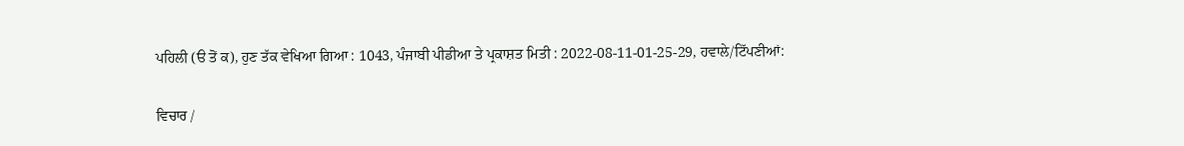ਪਹਿਲੀ (ੳ ਤੋਂ ਕ), ਹੁਣ ਤੱਕ ਵੇਖਿਆ ਗਿਆ : 1043, ਪੰਜਾਬੀ ਪੀਡੀਆ ਤੇ ਪ੍ਰਕਾਸ਼ਤ ਮਿਤੀ : 2022-08-11-01-25-29, ਹਵਾਲੇ/ਟਿੱਪਣੀਆਂ:

ਵਿਚਾਰ /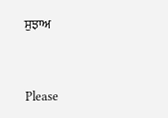ਸੁਝਾਅ



Please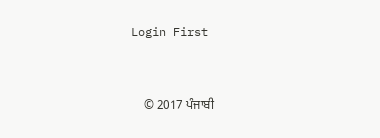Login First


    © 2017 ਪੰਜਾਬੀ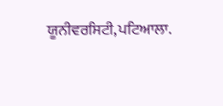ਯੂਨੀਵਰਸਿਟੀ,ਪਟਿਆਲਾ.